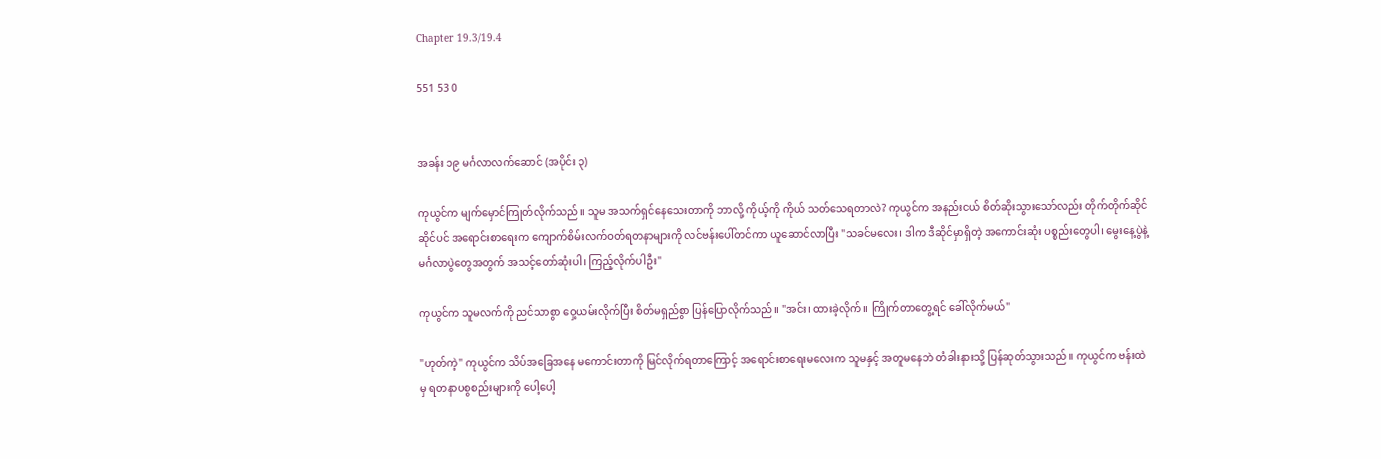Chapter 19.3/19.4

551 53 0


အခန်း ၁၉ မင်္ဂလာလက်ဆောင် (အပိုင်း ၃)

ကုယွင်က မျက်မှောင်ကြုတ်လိုက်သည်။ သူမ အသက်ရှင်နေသေးတာကို ဘာလို့ ကိုယ့်ကို ကိုယ် သတ်သေရတာလဲ? ကုယွင်က အနည်းငယ် စိတ်ဆိုးသွားသော်လည်း တိုက်တိုက်ဆိုင်ဆိုင်ပင် အရောင်းစာရေးက ကျောက်စိမ်းလက်ဝတ်ရတနာများကို လင်ဗန်းပေါ်တင်ကာ ယူဆောင်လာပြီး "သခင်မလေး၊ ဒါက ဒီဆိုင်မှာရှိတဲ့ အကောင်းဆုံး ပစ္စည်းတွေပါ၊ မွေးနေ့ပွဲနဲ့ မင်္ဂလာပွဲတွေအတွက် အသင့်တော်ဆုံးပါ၊ ကြည့်လိုက်ပါဦး"

ကုယွင်က သူမလက်ကို ညင်သာစွာ ဝှေ့ယမ်းလိုက်ပြီး စိတ်မရှည်စွာ ပြန်ပြောလိုက်သည်။ "အင်း၊ ထားခဲ့လိုက်။ ကြိုက်တာတွေ့ရင် ခေါ်လိုက်မယ်"

"ဟုတ်ကဲ့" ကုယွင်က သိပ်အခြေအနေ မကောင်းတာကို မြင်လိုက်ရတာကြောင့် အရောင်းစာရေးမလေးက သူမနှင့် အတူမနေဘဲ တံခါးနားသို့ ပြန်ဆုတ်သွားသည်။ ကုယွင်က ဗန်းထဲမှ ရတနာပစွစည်းများကို ပေါ့ပေါ့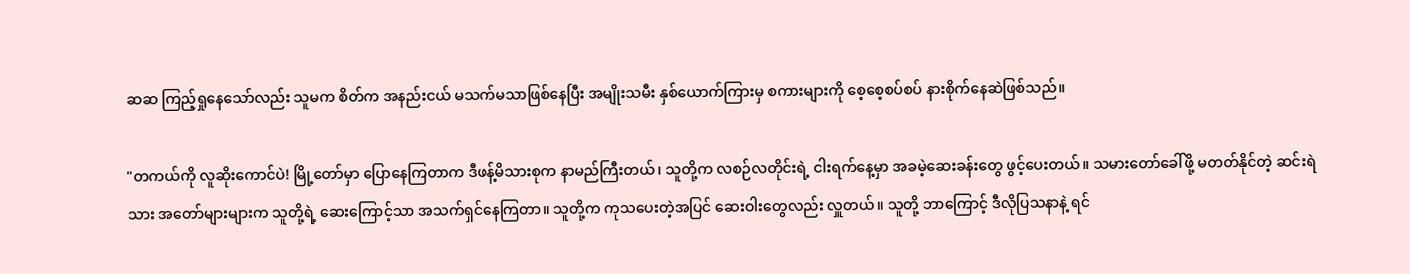ဆဆ ကြည့်ရှုနေသော်လည်း သူမက စိတ်က အနည်းငယ် မသက်မသာဖြစ်နေပြီး အမျိုးသမီး နှစ်ယောက်ကြားမှ စကားများကို စေ့စေ့စပ်စပ် နားစိုက်နေဆဲဖြစ်သည်။

"တကယ်ကို လူဆိုးကောင်ပဲ! မြို့တော်မှာ ပြောနေကြတာက ဒီဖန့်မိသားစုက နာမည်ကြီးတယ်၊ သူတို့က လစဉ်လတိုင်းရဲ့ ငါးရက်နေ့မှာ အခမဲ့ဆေးခန်းတွေ ဖွင့်ပေးတယ်။ သမားတော်ခေါ်ဖို့ မတတ်နိုင်တဲ့ ဆင်းရဲသား အတော်များများက သူတို့ရဲ့ ဆေးကြောင့်သာ အသက်ရှင်နေကြတာ။ သူတို့က ကုသပေးတဲ့အပြင် ဆေးဝါးတွေလည်း လှူတယ်။ သူတို့ ဘာကြောင့် ဒီလိုပြသနာနဲ့ ရင်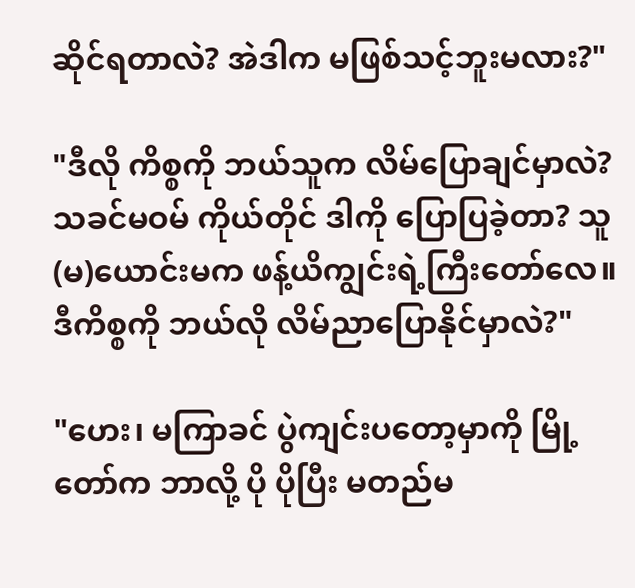ဆိုင်ရတာလဲ? အဲဒါက မဖြစ်သင့်ဘူးမလား?"

"ဒီလို ကိစ္စကို ဘယ်သူက လိမ်ပြောချင်မှာလဲ? သခင်မဝမ် ကိုယ်တိုင် ဒါကို ပြောပြခဲ့တာ? သူ(မ)ယောင်းမက ဖန့်ယိကျွင်းရဲ့ကြီးတော်လေ။ ဒီကိစ္စကို ဘယ်လို လိမ်ညာပြောနိုင်မှာလဲ?"

"ဟေး၊ မကြာခင် ပွဲကျင်းပတော့မှာကို မြို့တော်က ဘာလို့ ပို ပိုပြီး မတည်မ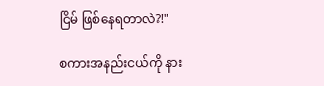ငြိမ် ဖြစ်နေရတာလဲ?!"

စကားအနည်းငယ်ကို နား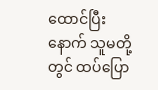ထောင်ပြီးနောက် သူမတို့တွင် ထပ်ပြော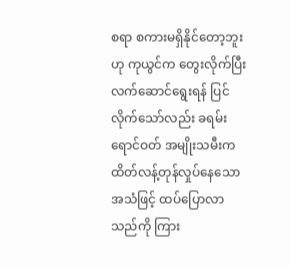စရာ စကားမရှိနိုင်တော့ဘူးဟု ကုယွင်က တွေးလိုက်ပြီး လက်ဆောင်ရွေးရန် ပြင်လိုက်သော်လည်း ခရမ်းရောင်ဝတ် အမျိုးသမီးက ထိတ်လန့်တုန်လှုပ်နေသော အသံဖြင့် ထပ်ပြောလာသည်ကို ကြား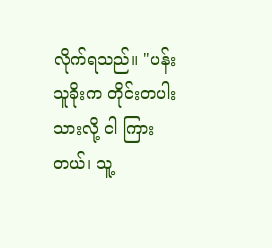လိုက်ရသည်။ "ပန်းသူခိုးက တိုင်းတပါးသားလို့ ငါ ကြားတယ်၊ သူ့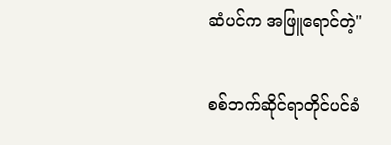ဆံပင်က အဖြူရောင်တဲ့"

စစ်ဘက်ဆိုင်ရာတိုင်ပင်ခံ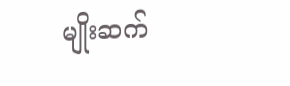မျိုးဆက်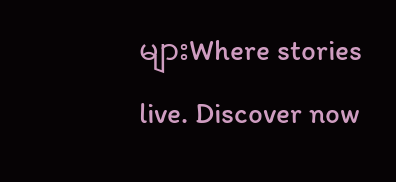များWhere stories live. Discover now